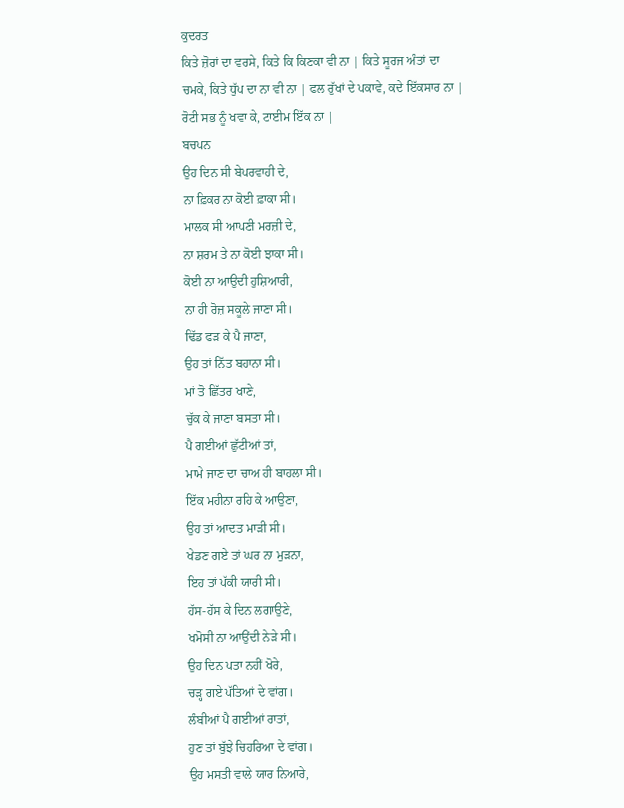ਕੁਦਰਤ
ਕਿਤੇ ਜ਼ੋਰਾਂ ਦਾ ਵਰਸੇ, ਕਿਤੇ ਕਿ ਕਿਣਕਾ ਵੀ ਨਾ | ਕਿਤੇ ਸੂਰਜ ਅੰਤਾਂ ਦਾ ਚਮਕੇ, ਕਿਤੇ ਧੁੱਪ ਦਾ ਨਾ ਵੀ ਨਾ | ਫਲ ਰੁੱਖਾਂ ਦੇ ਪਕਾਵੇ, ਕਦੇ ਇੱਕਸਾਰ ਨਾ | ਰੋਟੀ ਸਭ ਨੂੰ ਖਵਾ ਕੇ, ਟਾਈਮ ਇੱਕ ਨਾ |
ਬਚਪਨ
ਉਹ ਦਿਨ ਸੀ ਬੇਪਰਵਾਹੀ ਦੇ,
ਨਾ ਫ਼ਿਕਰ ਨਾ ਕੋਈ ਫ਼ਾਕਾ ਸੀ।
ਮਾਲਕ ਸੀ ਆਪਣੀ ਮਰਜ਼ੀ ਦੇ,
ਨਾ ਸ਼ਰਮ ਤੇ ਨਾ ਕੋਈ ਝਾਕਾ ਸੀ।
ਕੋਈ ਨਾ ਆਉਦੀ ਹੁਸ਼ਿਆਰੀ,
ਨਾ ਹੀ ਰੋਜ਼ ਸਕੂਲੇ ਜਾਣਾ ਸੀ।
ਢਿੱਡ ਫੜ ਕੇ ਪੈ ਜਾਣਾ,
ਉਹ ਤਾਂ ਨਿੱਤ ਬਹਾਨਾ ਸੀ।
ਮਾਂ ਤੋ ਛਿੱਤਰ ਖਾਣੇ,
ਚੁੱਕ ਕੇ ਜਾਣਾ ਬਸਤਾ ਸੀ।
ਪੈ ਗਈਆਂ ਛੁੱਟੀਆਂ ਤਾਂ,
ਮਾਮੇ ਜਾਣ ਦਾ ਚਾਅ ਹੀ ਬਾਹਲਾ ਸੀ।
ਇੱਕ ਮਹੀਨਾ ਰਹਿ ਕੇ ਆਉਣਾ,
ਉਹ ਤਾਂ ਆਦਤ ਮਾੜੀ ਸੀ।
ਖੇਡਣ ਗਏ ਤਾਂ ਘਰ ਨਾ ਮੁੜਨਾ,
ਇਹ ਤਾਂ ਪੱਕੀ ਯਾਰੀ ਸੀ।
ਹੱਸ-ਹੱਸ ਕੇ ਦਿਨ ਲਗਾਉਣੇ,
ਖਮੋਸੀ ਨਾ ਆਉਂਦੀ ਨੇੜੇ ਸੀ।
ਉਹ ਦਿਨ ਪਤਾ ਨਹੀਂ ਖੋਰੇ,
ਚੜ੍ਹ ਗਏ ਪੱਤਿਆਂ ਦੇ ਵਾਂਗ।
ਲੰਬੀਆਂ ਪੈ ਗਈਆਂ ਰਾਤਾਂ,
ਹੁਣ ਤਾਂ ਬੁੱਝੇ ਚਿਹਰਿਆ ਦੇ ਵਾਂਗ।
ਉਹ ਮਸਤੀ ਵਾਲੇ ਯਾਰ ਨਿਆਰੇ,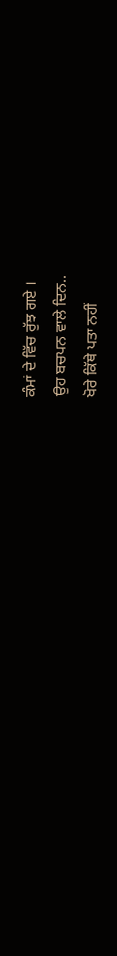ਕੰਮਾਂ ਦੇ ਵਿੱਚ ਰੁੱਝ ਗਏ ।
ਉਹ ਬਚਪਨ ਵਾਲੇ ਦਿਨ..
ਖੋਰੇ ਕਿੱਥੇ ਪਤਾ ਨਹੀਂ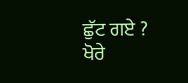ਛੁੱਟ ਗਏ ?
ਖੋਰੇ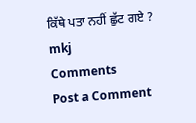ਕਿੱਥੇ ਪਤਾ ਨਹੀਂ ਛੁੱਟ ਗਏ ?
mkj
Comments
Post a Comment